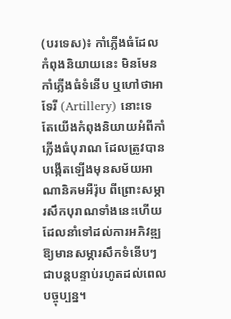(បរទេស)៖ កាំភ្លើងធំដែលកំពុងនិយាយនេះ មិនមែនកាំភ្លើងធំទំនើប ឬហៅថាអាទែរី (Artillery) នោះទេ តែយើងកំពុងនិយាយអំពីកាំភ្លើងធំបុរាណ ដែលត្រូវបានបង្កើតឡើងមុនសម័យអាណានិគមអឺរ៉ុប ពីព្រោះសម្ភារសឹកបុរាណទាំងនេះហើយ ដែលនាំទៅដល់ការអភិវឌ្ឍឱ្យមានសម្ភារសឹកទំនើបៗ ជាបន្តបន្ទាប់រហូតដល់ពេលបច្ចុប្បន្ន។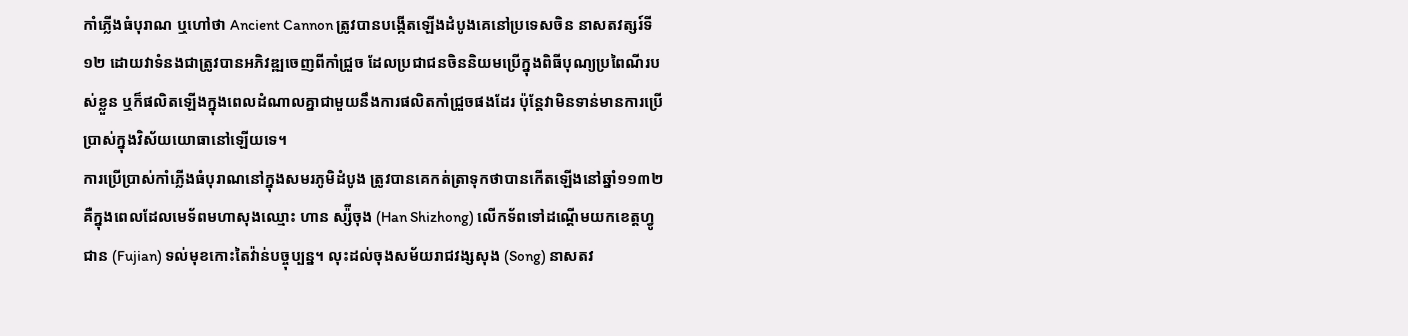កាំភ្លើងធំបុរាណ ឬហៅថា Ancient Cannon ត្រូវបានបង្កើតឡើងដំបូងគេនៅប្រទេសចិន នាសតវត្សរ៍ទី១២ ដោយវាទំនងជាត្រូវបានអភិវឌ្ឍចេញពីកាំជ្រួច ដែលប្រជាជនចិននិយមប្រើក្នុងពិធីបុណ្យប្រពៃណីរបស់ខ្លួន ឬក៏ផលិតឡើងក្នុងពេលដំណាលគ្នាជាមួយនឹងការផលិតកាំជ្រួចផងដែរ ប៉ុន្តែវាមិនទាន់មានការប្រើប្រាស់ក្នុងវិស័យយោធានៅឡើយទេ។
ការប្រើប្រាស់កាំភ្លើងធំបុរាណនៅក្នុងសមរភូមិដំបូង ត្រូវបានគេកត់ត្រាទុកថាបានកើតឡើងនៅឆ្នាំ១១៣២ គឺក្នុងពេលដែលមេទ័ពមហាសុងឈ្មោះ ហាន ស្ស៉ីចុង (Han Shizhong) លើកទ័ពទៅដណ្ដើមយកខេត្តហ្វូជាន (Fujian) ទល់មុខកោះតៃវ៉ាន់បច្ចុប្បន្ន។ លុះដល់ចុងសម័យរាជវង្សសុង (Song) នាសតវ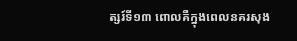ត្សរ៍ទី១៣ ពោលគឺក្នុងពេលនគរសុង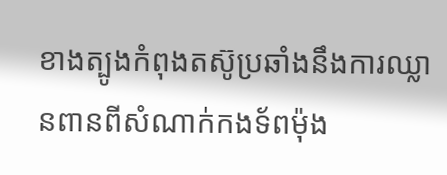ខាងត្បូងកំពុងតស៊ូប្រឆាំងនឹងការឈ្លានពានពីសំណាក់កងទ័ពម៉ុង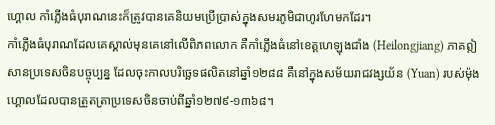ហ្គោល កាំភ្លើងធំបុរាណនេះក៏ត្រូវបានគេនិយមប្រើប្រាស់ក្នុងសមរភូមិជាហូរហែមកដែរ។
កាំភ្លើងធំបុរាណដែលគេស្គាល់មុនគេនៅលើពិភពលោក គឺកាំភ្លើងធំនៅខេត្តហេឡុងជាំង (Heilongjiang) ភាគឦសានប្រទេសចិនបច្ចុប្បន្ន ដែលចុះកាលបរិច្ឆេទផលិតនៅឆ្នាំ១២៨៨ គឺនៅក្នុងសម័យរាជវង្សយ័ន (Yuan) របស់ម៉ុងហ្គោលដែលបានត្រួតត្រាប្រទេសចិនចាប់ពីឆ្នាំ១២៧៩-១៣៦៨។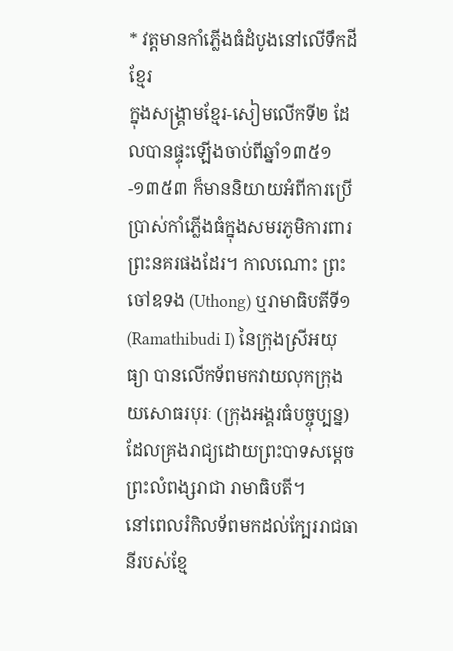* វត្តមានកាំភ្លើងធំដំបូងនៅលើទឹកដីខ្មែរ
ក្នុងសង្គ្រាមខ្មែរ-សៀមលើកទី២ ដែលបានផ្ទុះឡើងចាប់ពីឆ្នាំ១៣៥១-១៣៥៣ ក៏មាននិយាយអំពីការប្រើប្រាស់កាំភ្លើងធំក្នុងសមរភូមិការពារព្រះនគរផងដែរ។ កាលណោះ ព្រះចៅឧទង (Uthong) ឬរាមាធិបតីទី១ (Ramathibudi I) នៃក្រុងស្រីអយុធ្យា បានលើកទ័ពមកវាយលុកក្រុងយសោធរបុរៈ (ក្រុងអង្គរធំបច្ចុប្បន្ន) ដែលគ្រងរាជ្យដោយព្រះបាទសម្ដេច ព្រះលំពង្សរាជា រាមាធិបតី។
នៅពេលរំកិលទ័ពមកដល់ក្បែររាជធានីរបស់ខ្មែ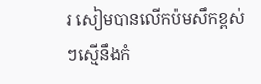រ សៀមបានលើកប៉មសឹកខ្ពស់ៗស្មើនឹងកំ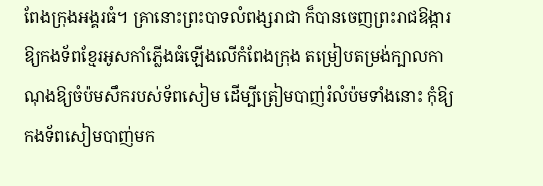ពែងក្រុងអង្គរធំ។ គ្រានោះព្រះបាទលំពង្សរាជា ក៏បានចេញព្រះរាជឱង្ការឱ្យកងទ័ពខ្មែរអូសកាំភ្លើងធំឡើងលើកំពែងក្រុង តម្រៀបតម្រង់ក្បាលកាណុងឱ្យចំប៉មសឹករបស់ទ័ពសៀម ដើម្បីត្រៀមបាញ់រំលំប៉មទាំងនោះ កុំឱ្យកងទ័ពសៀមបាញ់មក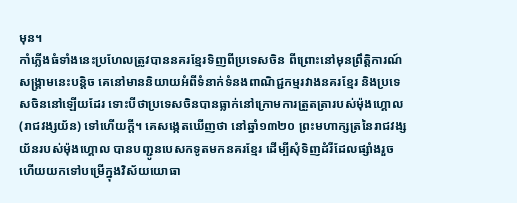មុន។
កាំភ្លើងធំទាំងនេះប្រហែលត្រូវបាននគរខ្មែរទិញពីប្រទេសចិន ពីព្រោះនៅមុនព្រឹត្តិការណ៍សង្គ្រាមនេះបន្តិច គេនៅមាននិយាយអំពីទំនាក់ទំនងពាណិជ្ជកម្មរវាងនគរខ្មែរ និងប្រទេសចិននៅឡើយដែរ ទោះបីថាប្រទេសចិនបានធ្លាក់នៅក្រោមការត្រួតត្រារបស់ម៉ុងហ្គោល (រាជវង្សយ័ន) ទៅហើយក្ដី។ គេសង្កេតឃើញថា នៅឆ្នាំ១៣២០ ព្រះមហាក្សត្រនៃរាជវង្សយ័នរបស់ម៉ុងហ្គោល បានបញ្ជូនបេសកទូតមកនគរខ្មែរ ដើម្បីសុំទិញដំរីដែលផ្សាំងរួចហើយយកទៅបម្រើក្នុងវិស័យយោធា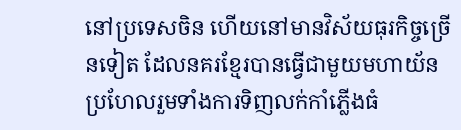នៅប្រទេសចិន ហើយនៅមានវិស័យធុរកិច្ចច្រើនទៀត ដែលនគរខ្មែរបានធ្វើជាមួយមហាយ័ន ប្រហែលរួមទាំងការទិញលក់កាំភ្លើងធំ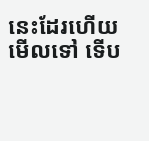នេះដែរហើយមើលទៅ ទើប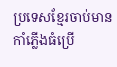ប្រទេសខ្មែរចាប់មានកាំភ្លើងធំប្រើ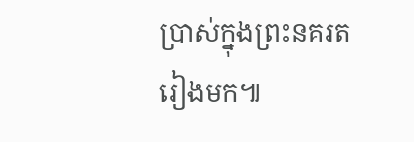ប្រាស់ក្នុងព្រះនគរតរៀងមក៕